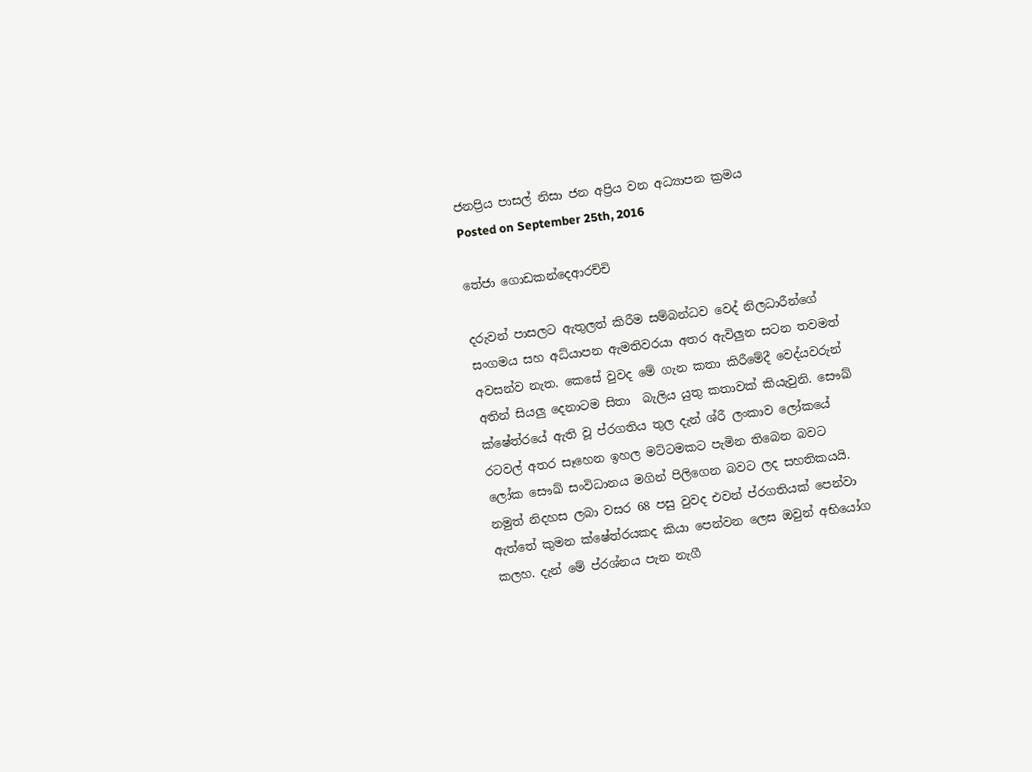ජනප්‍රිය පාසල් නිසා ජන අප්‍රිය වන අධ්‍යාපන ක්‍රමය
Posted on September 25th, 2016

තේජා ගොඩකන්දෙආරච්චි

දරුවන් පාසලට ඇතුලත් කිරීම සම්බන්ධව වෙද් නිලධාරීන්ගේ සංගමය සහ අධ්යාපන ඇමතිවරයා අතර ඇවිලුන සටන තවමත් අවසන්ව නැත. කෙසේ වුවද මේ ගැන කතා කිරීමේදී වෙද්යවරුන් අතින් සියලු දෙනාටම සිතා  බැලිය යුතු කතාවක් කියැවුනි. සෞඛ් ක්ෂේත්රයේ ඇති වූ ප්රගතිය තුල දැන් ශ්රී ලංකාව ලෝකයේ රටවල් අතර සෑහෙන ඉහල මට්ටමකට පැමින තිබෙන බවට ලෝක සෞඛ් සංවිධානය මගින් පිලිගෙන බවට ලද සහතිකයයි. නමුත් නිදහස ලබා වසර 68 පසු වුවද එවන් ප්රගතියක් පෙන්වා ඇත්තේ කුමන ක්ෂේත්රයකද කියා පෙන්වන ලෙස ඔවුන් අභියෝග කලහ. දැන් මේ ප්රශ්නය පැන නැගී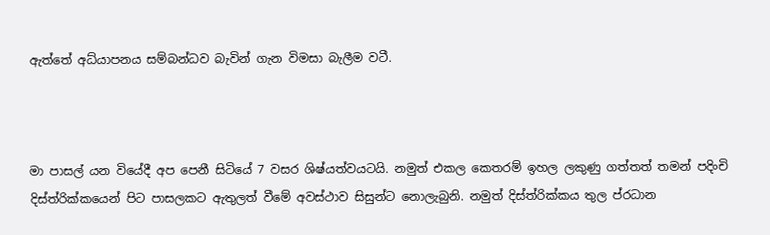ඇත්තේ අධ්යාපනය සම්බන්ධව බැවින් ගැන විමසා බැලීම වටී.



මා පාසල් යන වියේදී අප පෙනී සිටියේ 7 වසර ශිෂ්යත්වයටයි. නමුත් එකල කෙතරම් ඉහල ලකුණු ගත්තත් තමන් පදිංචි දිස්ත්රික්කයෙන් පිට පාසලකට ඇතුලත් වීමේ අවස්ථාව සිසුන්ට නොලැබුනි. නමුත් දිස්ත්රික්කය තුල ප්රධාන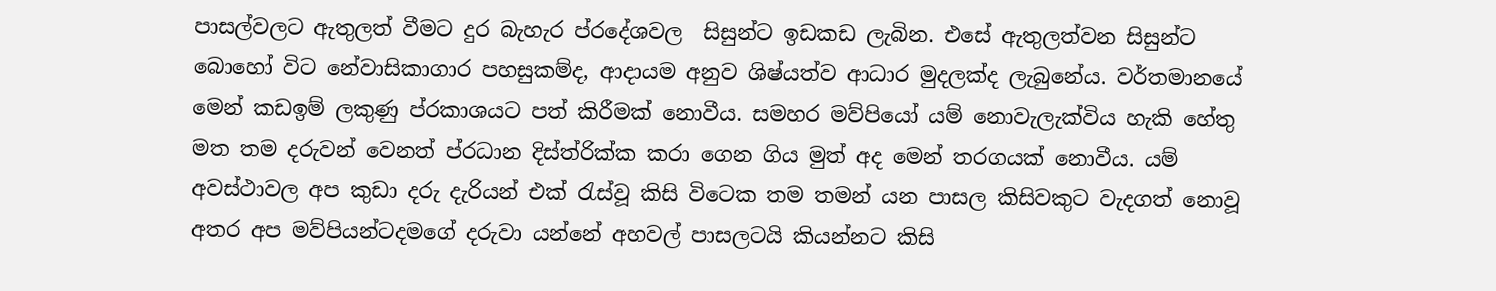පාසල්වලට ඇතුලත් වීමට දුර බැහැර ප්රදේශවල  සිසුන්ට ඉඩකඩ ලැබින. එසේ ඇතුලත්වන සිසුන්ට බොහෝ විට නේවාසිකාගාර පහසුකම්ද, ආදායම අනුව ශිෂ්යත්ව ආධාර මුදලක්ද ලැබුනේය. වර්තමානයේ මෙන් කඩඉම් ලකුණු ප්රකාශයට පත් කිරීමක් නොවීය. සමහර මව්පියෝ යම් නොවැලැක්විය හැකි හේතු මත තම දරුවන් වෙනත් ප්රධාන දිස්ත්රික්ක කරා ගෙන ගිය මුත් අද මෙන් තරගයක් නොවීය. යම් අවස්ථාවල අප කුඩා දරු දැරියන් එක් රැස්වූ කිසි විටෙක තම තමන් යන පාසල කිසිවකුට වැදගත් නොවූ අතර අප මව්පියන්ටදමගේ දරුවා යන්නේ අහවල් පාසලටයි කියන්නට කිසි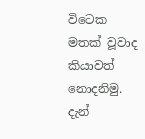විටෙක මතක් වූවාද කියාවත් නොදනිමු. දැන්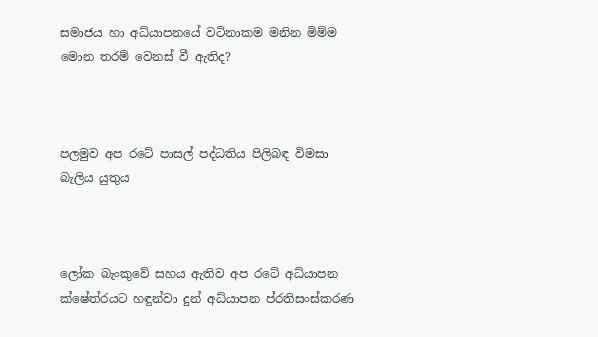සමාජය හා අධ්යාපනයේ වටිනාකම මනින මිම්ම මොන තරම් වෙනස් වී ඇතිද?



පලමුව අප රටේ පාසල් පද්ධතිය පිලිබඳ විමසා බැලිය යුතුය



ලෝක බැංකුවේ සහය ඇතිව අප රටේ අධ්යාපන ක්ෂේත්රයට හඳුන්වා දුන් අධ්යාපන ප්රතිසංස්කරණ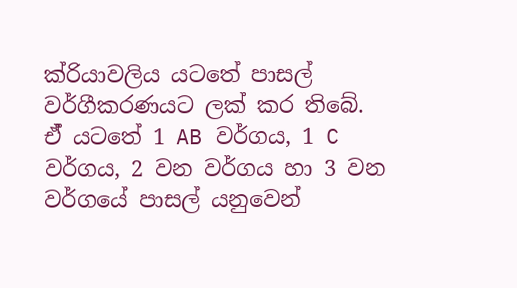ක්රියාවලිය යටතේ පාසල් වර්ගීකරණයට ලක් කර තිබේ. ඒ් යටතේ 1 AB වර්ගය, 1 C වර්ගය, 2 වන වර්ගය හා 3 වන වර්ගයේ පාසල් යනුවෙන්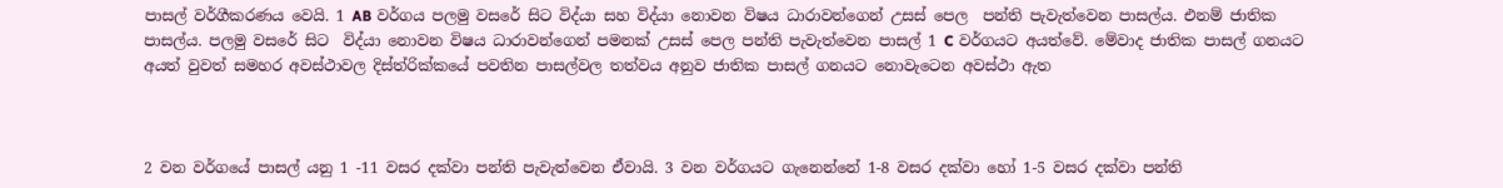පාසල් වර්ගීකරණය වෙයි. 1 AB වර්ගය පලමු වසරේ සිට විද්යා සහ විද්යා නොවන විෂය ධාරාවන්ගෙන් උසස් පෙල  පන්ති පැවැත්වෙන පාසල්ය. එනම් ජාතික පාසල්ය. පලමු වසරේ සිට  විද්යා නොවන විෂය ධාරාවන්ගෙන් පමනක් උසස් පෙල පන්ති පැවැත්වෙන පාසල් 1 C වර්ගයට අයත්වේ. මේවාද ජාතික පාසල් ගනයට අයත් වුවත් සමහර අවස්ථාවල දිස්ත්රික්කයේ පවතින පාසල්වල තත්වය අනුව ජාතික පාසල් ගනයට නොවැටෙන අවස්ථා ඇත



2 වන වර්ගයේ පාසල් යනු 1 -11 වසර දක්වා පන්ති පැවැත්වෙන ඒවායි. 3 වන වර්ගයට ගැනෙන්නේ 1-8 වසර දක්වා හෝ 1-5 වසර දක්වා පන්ති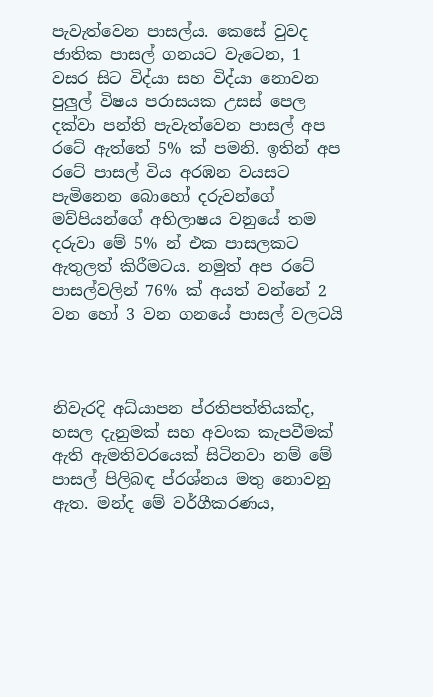පැවැත්වෙන පාසල්ය. කෙසේ වුවද ජාතික පාසල් ගනයට වැටෙන, 1 වසර සිට විද්යා සහ විද්යා නොවන පුලුල් විෂය පරාසයක උසස් පෙල දක්වා පන්ති පැවැත්වෙන පාසල් අප රටේ ඇත්තේ 5% ක් පමනි. ඉතින් අප රටේ පාසල් විය අරඹන වයසට පැමිනෙන බොහෝ දරුවන්ගේ මව්පියන්ගේ අභිලාෂය වනුයේ තම දරුවා මේ 5% න් එක පාසලකට ඇතුලත් කිරීමටය. නමුත් අප රටේ පාසල්වලින් 76% ක් අයත් වන්නේ 2 වන හෝ 3 වන ගනයේ පාසල් වලටයි



නිවැරදි අධ්යාපන ප්රතිපත්තියක්ද, හසල දැනුමක් සහ අවංක කැපවීමක් ඇති ඇමතිවරයෙක් සිටිනවා නම් මේ පාසල් පිලිබඳ ප්රශ්නය මතු නොවනු ඇත. මන්ද මේ වර්ගීකරණය,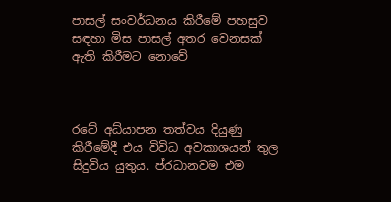පාසල් සංවර්ධනය කිරීමේ පහසුව සඳහා මිස පාසල් අතර වෙනසක් ඇති කිරීමට නොවේ



රටේ අධ්යාපන තත්වය දියුණු කිරීමේදී එය විවිධ අවකාශයන් තුල සිදුවිය යුතුය. ප්රධානවම එම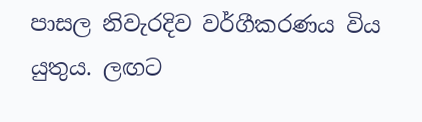පාසල නිවැරදිව වර්ගීකරණය විය යුතුය. ලඟට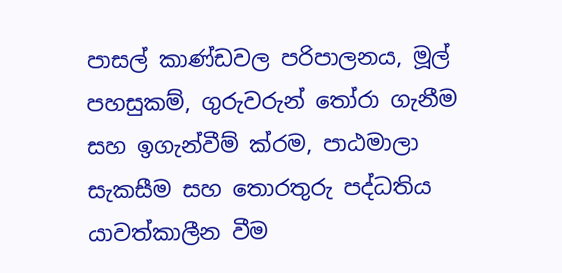පාසල් කාණ්ඩවල පරිපාලනය, මූල් පහසුකම්, ගුරුවරුන් තෝරා ගැනීම සහ ඉගැන්වීම් ක්රම, පාඨමාලා සැකසීම සහ තොරතුරු පද්ධතිය යාවත්කාලීන වීම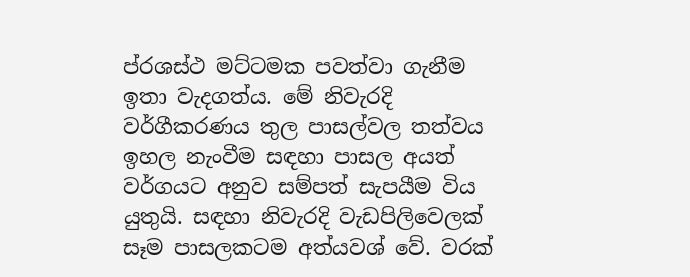ප්රශස්ථ මට්ටමක පවත්වා ගැනීම ඉතා වැදගත්ය. මේ නිවැරදි වර්ගීකරණය තුල පාසල්වල තත්වය ඉහල නැංවීම සඳහා පාසල අයත් වර්ගයට අනුව සම්පත් සැපයීම විය යුතුයි. සඳහා නිවැරදි වැඩපිලිවෙලක් සෑම පාසලකටම අත්යවශ් වේ. වරක්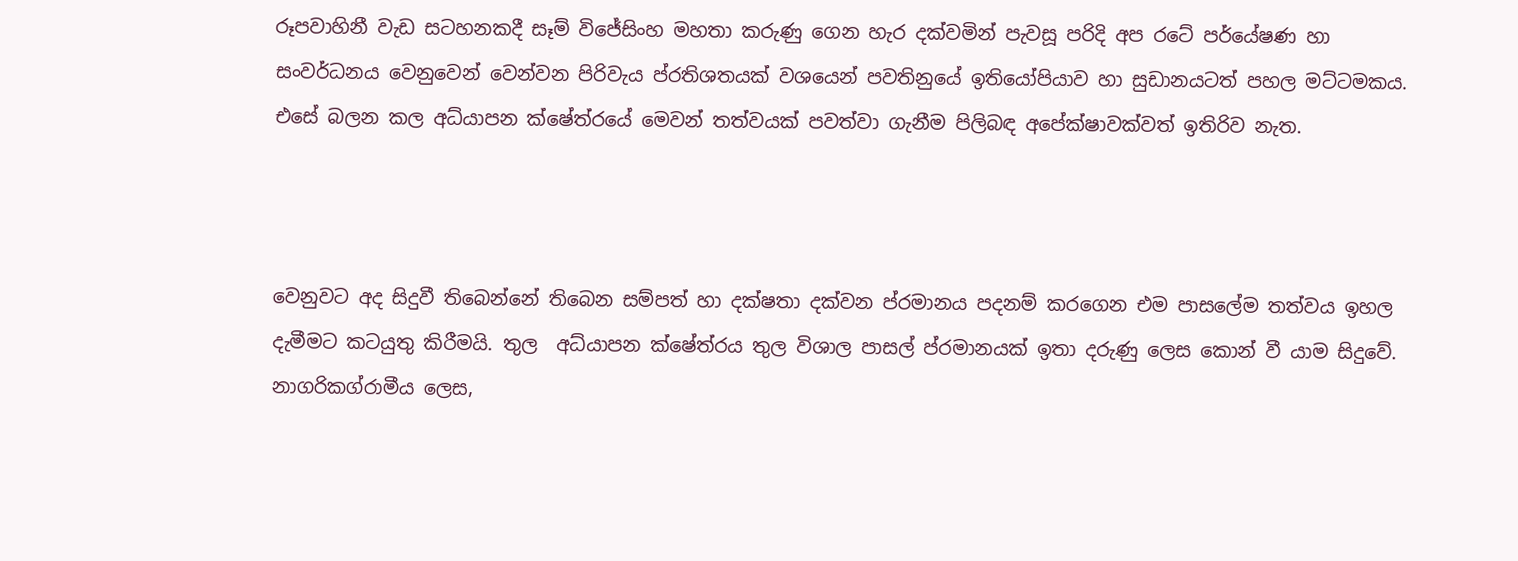රූපවාහිනී වැඩ සටහනකදී සෑම් විජේසිංහ මහතා කරුණු ගෙන හැර දක්වමින් පැවසූ පරිදි අප රටේ පර්යේෂණ හා සංවර්ධනය වෙනුවෙන් වෙන්වන පිරිවැය ප්රතිශතයක් වශයෙන් පවතිනුයේ ඉතියෝපියාව හා සුඩානයටත් පහල මට්ටමකය. එසේ බලන කල අධ්යාපන ක්ෂේත්රයේ මෙවන් තත්වයක් පවත්වා ගැනීම පිලිබඳ අපේක්ෂාවක්වත් ඉතිරිව නැත.



වෙනුවට අද සිදුවී තිබෙන්නේ තිබෙන සම්පත් හා දක්ෂතා දක්වන ප්රමානය පදනම් කරගෙන එම පාසලේම තත්වය ඉහල දැමීමට කටයුතු කිරීමයි. තුල  අධ්යාපන ක්ෂේත්රය තුල විශාල පාසල් ප්රමානයක් ඉතා දරුණු ලෙස කොන් වී යාම සිදුවේ. නාගරිකග්රාමීය ලෙස,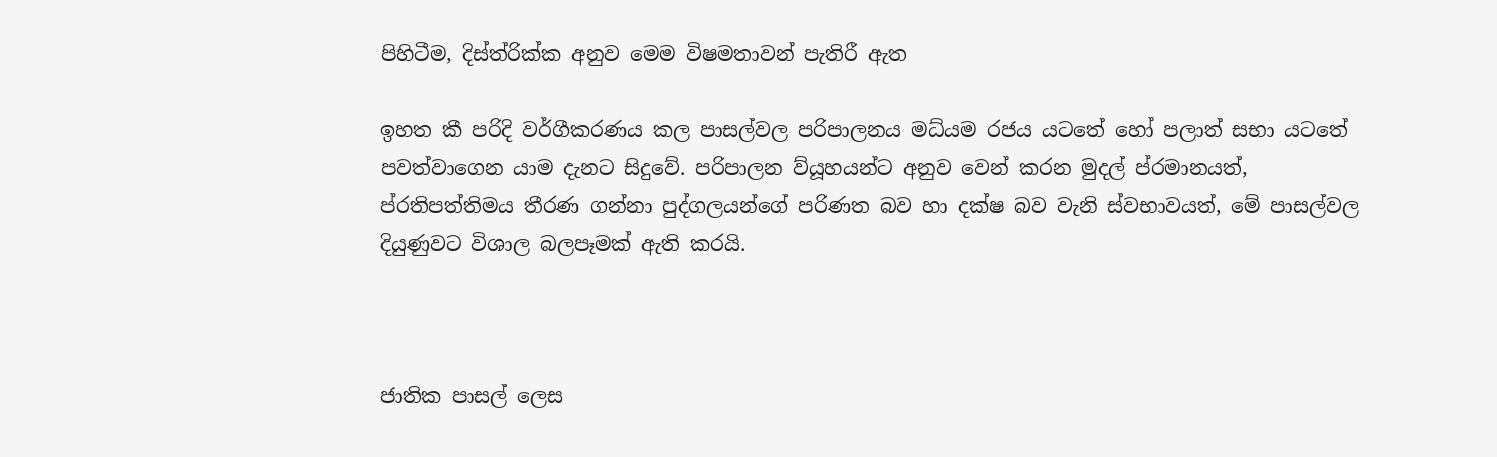පිහිටීම, දිස්ත්රික්ක අනුව මෙම විෂමතාවන් පැතිරී ඇත

ඉහත කී පරිදි වර්ගීකරණය කල පාසල්වල පරිපාලනය මධ්යම රජය යටතේ හෝ පලාත් සභා යටතේ පවත්වාගෙන යාම දැනට සිදුවේ. පරිපාලන ව්යූහයන්ට අනුව වෙන් කරන මුදල් ප්රමානයත්, ප්රතිපත්තිමය තීරණ ගන්නා පුද්ගලයන්ගේ පරිණත බව හා දක්ෂ බව වැනි ස්වභාවයත්, මේ පාසල්වල දියුණුවට විශාල බලපෑමක් ඇති කරයි.



ජාතික පාසල් ලෙස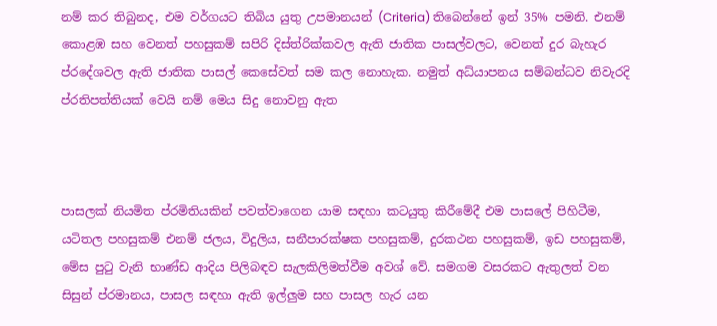නම් කර තිබුනද, එම වර්ගයට තිබිය යුතු උපමානයන් (Criteria) තිබෙන්නේ ඉන් 35% පමනි. එනම් කොළඹ සහ වෙනත් පහසුකම් සපිරි දිස්ත්රික්කවල ඇති ජාතික පාසල්වලට, වෙනත් දුර බැහැර ප්රදේශවල ඇති ජාතික පාසල් කෙසේවත් සම කල නොහැක. නමුත් අධ්යාපනය සම්බන්ධව නිවැරදි ප්රතිපත්තියක් වෙයි නම් මෙය සිදු නොවනු ඇත



පාසලක් නියමිත ප්රමිතියකින් පවත්වාගෙන යාම සඳහා කටයුතු කිරීමේදී එම පාසලේ පිහිටීම, යටිතල පහසුකම් එනම් ජලය, විදුලිය, සනීපාරක්ෂක පහසුකම්, දුරකථන පහසුකම්, ඉඩ පහසුකම්, මේස පුටු වැනි භාණ්ඩ ආදිය පිලිබඳව සැලකිලිමත්වීම අවශ් වේ. සමගම වසරකට ඇතුලත් වන සිසුන් ප්රමානය, පාසල සඳහා ඇති ඉල්ලුම සහ පාසල හැර යන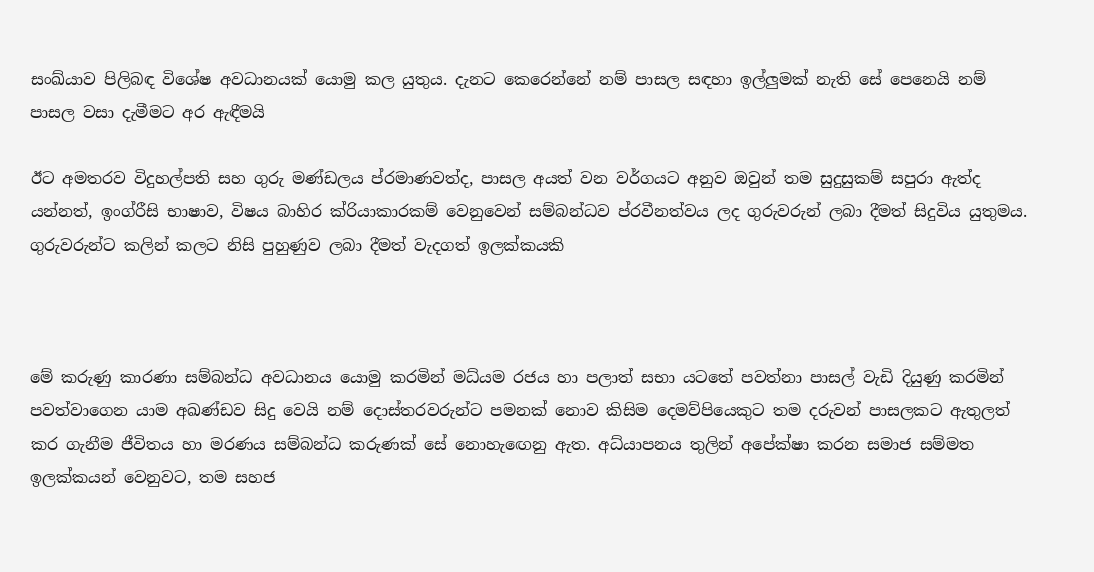සංඛ්යාව පිලිබඳ විශේෂ අවධානයක් යොමු කල යුතුය. දැනට කෙරෙන්නේ නම් පාසල සඳහා ඉල්ලුමක් නැති සේ පෙනෙයි නම් පාසල වසා දැමීමට අර ඇඳීමයි

ඊට අමතරව විදුහල්පති සහ ගුරු මණ්ඩලය ප්රමාණවත්ද, පාසල අයත් වන වර්ගයට අනුව ඔවුන් තම සුදුසුකම් සපුරා ඇත්ද යන්නත්, ඉංග්රීසි භාෂාව, විෂය බාහිර ක්රියාකාරකම් වෙනුවෙන් සම්බන්ධව ප්රවීනත්වය ලද ගුරුවරුන් ලබා දීමත් සිදුවිය යුතුමය. ගුරුවරුන්ට කලින් කලට නිසි පුහුණුව ලබා දීමත් වැදගත් ඉලක්කයකි



මේ කරුණු කාරණා සම්බන්ධ අවධානය යොමු කරමින් මධ්යම රජය හා පලාත් සභා යටතේ පවත්නා පාසල් වැඩි දියුණු කරමින් පවත්වාගෙන යාම අඛණ්ඩව සිදු වෙයි නම් දොස්තරවරුන්ට පමනක් නොව කිසිම දෙමව්පියෙකුට තම දරුවන් පාසලකට ඇතුලත් කර ගැනීම ජීවිතය හා මරණය සම්බන්ධ කරුණක් සේ නොහැඟෙනු ඇත. අධ්යාපනය තුලින් අපේක්ෂා කරන සමාජ සම්මත ඉලක්කයන් වෙනුවට, තම සහජ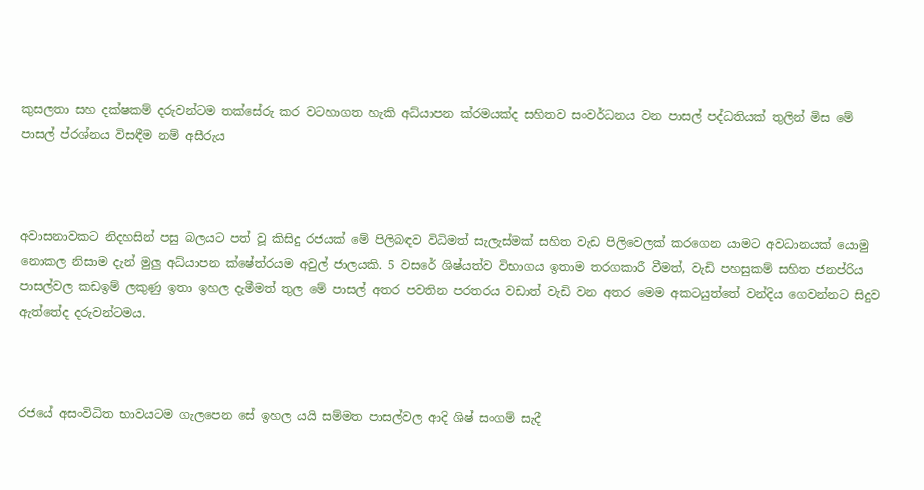කුසලතා සහ දක්ෂකම් දරුවන්ටම තක්සේරු කර වටහාගත හැකි අධ්යාපන ක්රමයක්ද සහිතව සංවර්ධනය වන පාසල් පද්ධතියක් තුලින් මිස මේ පාසල් ප්රශ්නය විසඳීම නම් අසීරුය



අවාසනාවකට නිදහසින් පසු බලයට පත් වූ කිසිදු රජයක් මේ පිලිබඳව විධිමත් සැලැස්මක් සහිත වැඩ පිලිවෙලක් කරගෙන යාමට අවධානයක් යොමු නොකල නිසාම දැන් මුලු අධ්යාපන ක්ෂේත්රයම අවුල් ජාලයකි. 5 වසරේ ශිෂ්යත්ව විභාගය ඉතාම තරගකාරී වීමත්, වැඩි පහසුකම් සහිත ජනප්රිය පාසල්වල කඩඉම් ලකුණු ඉතා ඉහල දැමීමත් තුල මේ පාසල් අතර පවතින පරතරය වඩාත් වැඩි වන අතර මෙම අකටයුත්තේ වන්දිය ගෙවන්නට සිදුව ඇත්තේද දරුවන්ටමය.



රජයේ අසංවිධිත භාවයටම ගැලපෙන සේ ඉහල යයි සම්මත පාසල්වල ආදි ශිෂ් සංගම් සැදී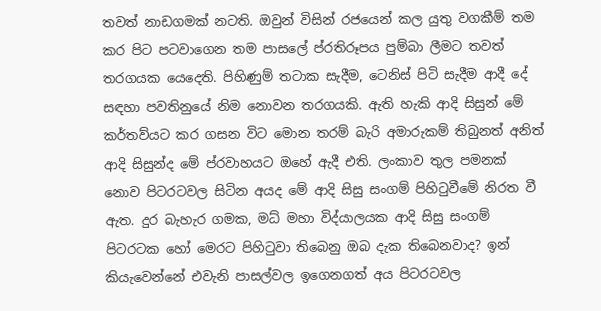තවත් නාඩගමක් නටති. ඔවුන් විසින් රජයෙන් කල යුතු වගකීම් තම කර පිට පටවාගෙන තම පාසලේ ප්රතිරූපය පුම්බා ලීමට තවත් තරගයක යෙදෙති. පිහිණුම් තටාක සැදීම, ටෙනිස් පිටි සැදීම ආදී දේ සඳහා පවතිනුයේ නිම නොවන තරගයකි. ඇති හැකි ආදි සිසුන් මේ කර්තව්යට කර ගසන විට මොන තරම් බැරි අමාරුකම් තිබුනත් අනිත් ආදි සිසුන්ද මේ ප්රවාහයට ඔහේ ඇදී එති. ලංකාව තුල පමනක් නොව පිටරටවල සිටින අයද මේ ආදි සිසු සංගම් පිහිටුවීමේ නිරත වී ඇත. දුර බැහැර ගමක, මධ් මහා විද්යාලයක ආදි සිසු සංගම් පිටරටක හෝ මෙරට පිහිටුවා තිබෙනු ඔබ දැක තිබෙනවාද? ඉන් කියැවෙන්නේ එවැනි පාසල්වල ඉගෙනගත් අය පිටරටවල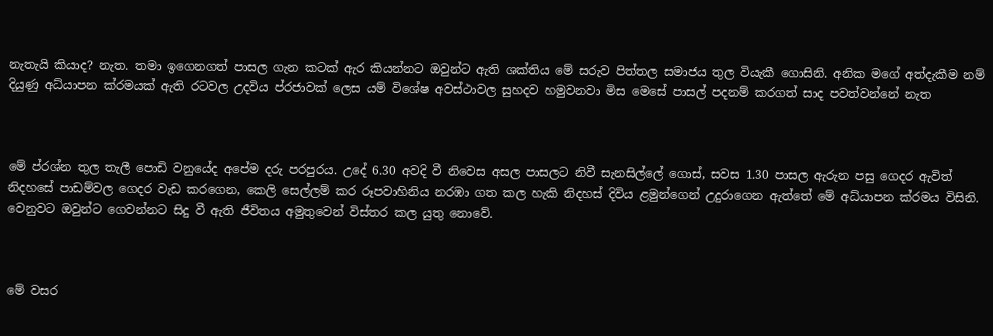නැතැයි කියාද? නැත. තමා ඉගෙනගත් පාසල ගැන කටක් ඇර කියන්නට ඔවුන්ට ඇති ශක්තිය මේ සරුව පිත්තල සමාජය තුල වියැකී ගොසිනි. අනික මගේ අත්දැකීම නම් දියුණු අධ්යාපන ක්රමයක් ඇති රටවල උදවිය ප්රජාවක් ලෙස යම් විශේෂ අවස්ථාවල සුහදව හමුවනවා මිස මෙසේ පාසල් පදනම් කරගත් සාද පවත්වන්නේ නැත



මේ ප්රශ්න තුල තැලී පොඩි වනුයේද අපේම දරු පරපුරය. උදේ 6.30 අවදි වී නිවෙස අසල පාසලට නිවී සැනසිල්ලේ ගොස්, සවස 1.30 පාසල ඇරුන පසු ගෙදර ඇවිත් නිදහසේ පාඩම්වල ගෙදර වැඩ කරගෙන, කෙලි සෙල්ලම් කර රූපවාහිනිය නරඹා ගත කල හැකි නිදහස් දිවිය ළමුන්ගෙන් උදුරාගෙන ඇත්තේ මේ අධ්යාපන ක්රමය විසිනි. වෙනුවට ඔවුන්ට ගෙවන්නට සිදු වී ඇති ජීවිතය අමුතුවෙන් විස්තර කල යුතු නොවේ.



මේ වසර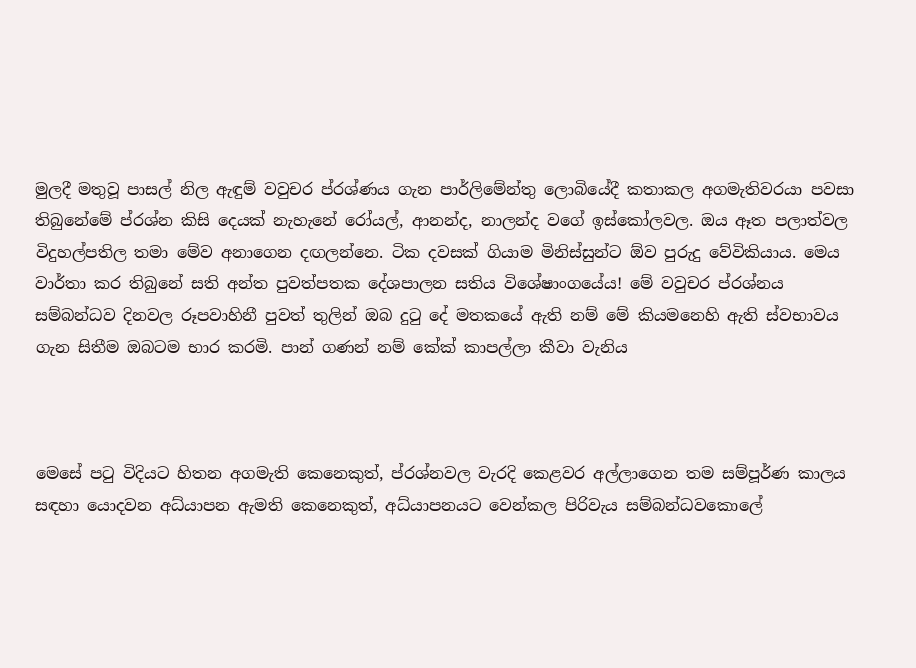මුලදී මතුවූ පාසල් නිල ඇඳුම් වවුචර ප්රශ්ණය ගැන පාර්ලිමේන්තු ලොබියේදී කතාකල අගමැතිවරයා පවසා තිබුනේමේ ප්රශ්න කිසි දෙයක් නැහැනේ රෝයල්, ආනන්ද, නාලන්ද වගේ ඉස්කෝලවල. ඔය ඈත පලාත්වල විදුහල්පතිල තමා මේව අනාගෙන දඟලන්නෙ. ටික දවසක් ගියාම මිනිස්සුන්ට ඕව පුරුදු වේවිකියාය. මෙය වාර්තා කර තිබුනේ සති අන්ත පුවත්පතක දේශපාලන සතිය විශේෂාංගයේය! මේ වවුචර ප්රශ්නය සම්බන්ධව දිනවල රූපවාහිනී පුවත් තුලින් ඔබ දුටු දේ මතකයේ ඇති නම් මේ කියමනෙහි ඇති ස්වභාවය ගැන සිතීම ඔබටම භාර කරමි. පාන් ගණන් නම් කේක් කාපල්ලා කීවා වැනිය



මෙසේ පටු විදියට හිතන අගමැති කෙනෙකුත්, ප්රශ්නවල වැරදි කෙළවර අල්ලාගෙන තම සම්පූර්ණ කාලය සඳහා යොදවන අධ්යාපන ඇමති කෙනෙකුත්, අධ්යාපනයට වෙන්කල පිරිවැය සම්බන්ධවකොලේ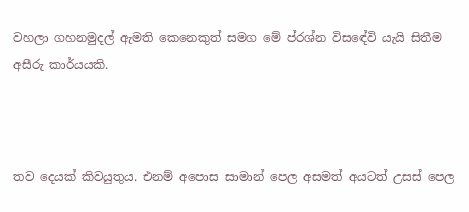වහලා ගහනමුදල් ඇමති කෙනෙකුත් සමග මේ ප්රශ්න විසඳේවි යැයි සිතීම අසීරු කාර්යයකි.



තව දෙයක් කිවයුතුය. එනම් අපොස සාමාන් පෙල අසමත් අයටත් උසස් පෙල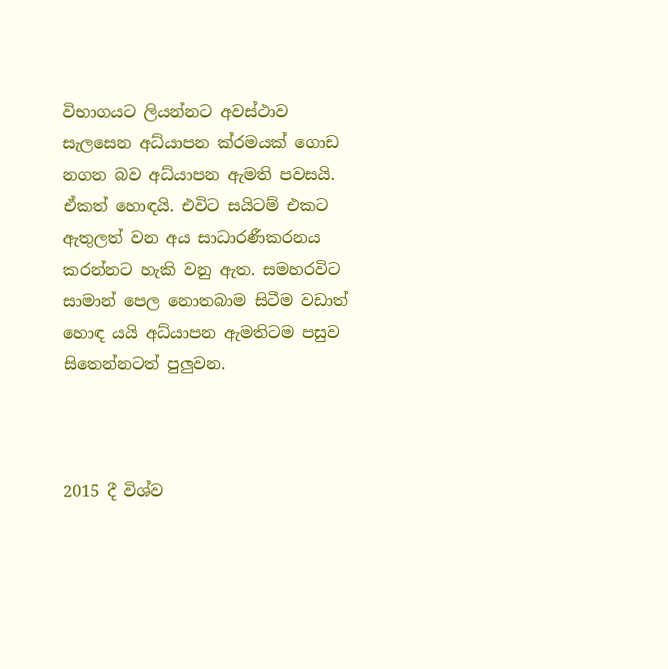විභාගයට ලියන්නට අවස්ථාව සැලසෙන අධ්යාපන ක්රමයක් ගොඩ නගන බව අධ්යාපන ඇමති පවසයි. ඒකත් හොඳයි. එවිට සයිටම් එකට ඇතුලත් වන අය සාධාරණීකරනය කරන්නට හැකි වනු ඇත. සමහරවිට සාමාන් පෙල නොතබාම සිටීම වඩාත් හොඳ යයි අධ්යාපන ඇමතිටම පසුව සිතෙන්නටත් පුලුවන.



2015 දී විශ්ව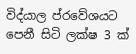විද්යාල ප්රවේශයට පෙනී සිටි ලක්ෂ 3 ක්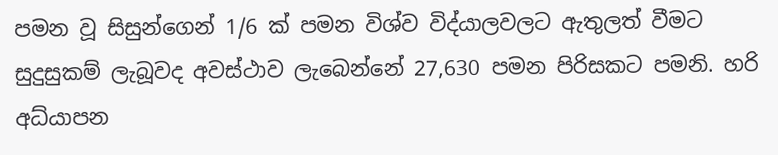පමන වූ සිසුන්ගෙන් 1/6 ක් පමන විශ්ව විද්යාලවලට ඇතුලත් වීමට සුදුසුකම් ලැබූවද අවස්ථාව ලැබෙන්නේ 27,630 පමන පිරිසකට පමනි. හරි අධ්යාපන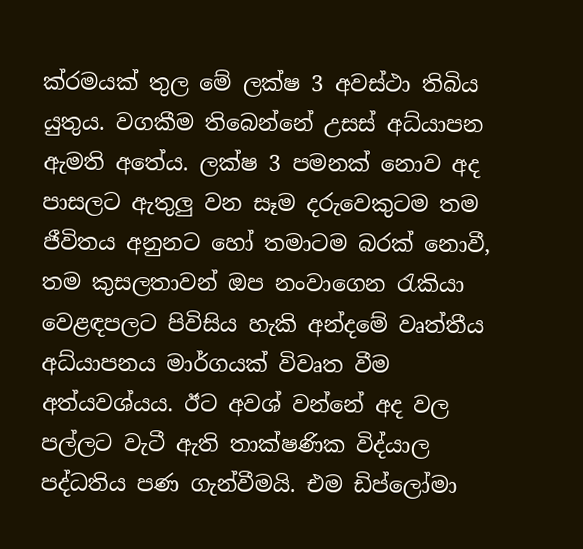ක්රමයක් තුල මේ ලක්ෂ 3 අවස්ථා තිබිය යුතුය. වගකීම තිබෙන්නේ උසස් අධ්යාපන ඇමති අතේය. ලක්ෂ 3 පමනක් නොව අද පාසලට ඇතුලු වන සෑම දරුවෙකුටම තම ජීවිතය අනුනට හෝ තමාටම බරක් නොවී, තම කුසලතාවන් ඔප නංවාගෙන රැකියා වෙළඳපලට පිවිසිය හැකි අන්දමේ වෘත්තීය අධ්යාපනය මාර්ගයක් විවෘත වීම අත්යවශ්යය. ඊට අවශ් වන්නේ අද වල පල්ලට වැටී ඇති තාක්ෂණික විද්යාල පද්ධතිය පණ ගැන්වීමයි. එම ඩිප්ලෝමා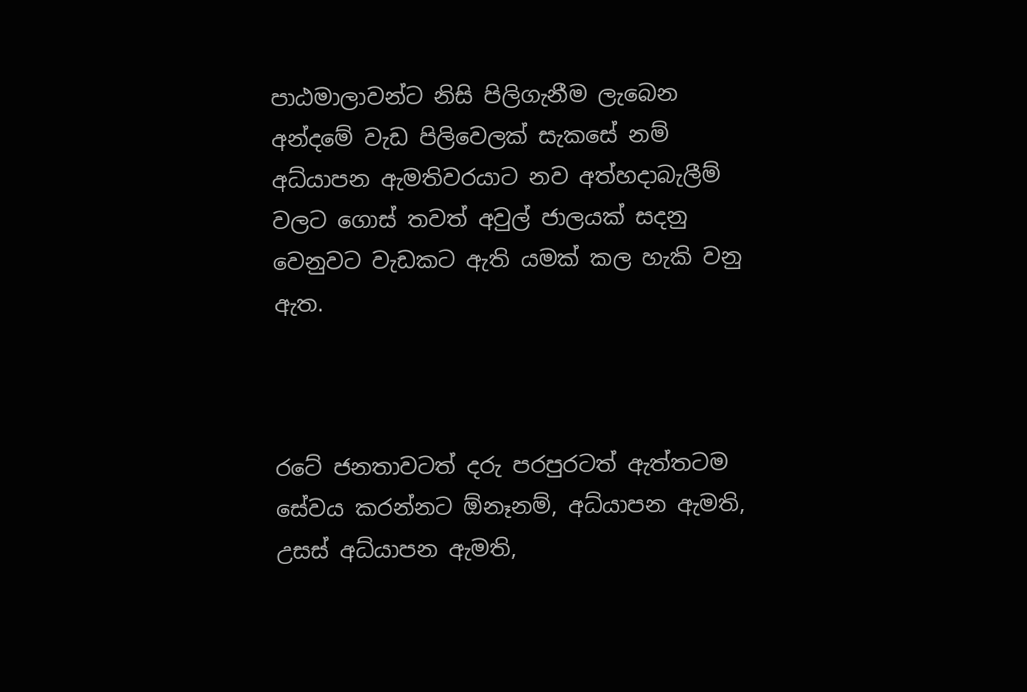පාඨමාලාවන්ට නිසි පිලිගැනීම ලැබෙන අන්දමේ වැඩ පිලිවෙලක් සැකසේ නම් අධ්යාපන ඇමතිවරයාට නව අත්හදාබැලීම් වලට ගොස් තවත් අවුල් ජාලයක් සදනු වෙනුවට වැඩකට ඇති යමක් කල හැකි වනු ඇත.



රටේ ජනතාවටත් දරු පරපුරටත් ඇත්තටම සේවය කරන්නට ඕනෑනම්, අධ්යාපන ඇමති, උසස් අධ්යාපන ඇමති,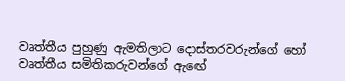වෘත්තීය පුහුණු ඇමතිලාට දොස්තරවරුන්ගේ හෝ වෘත්තීය සමිතිකරුවන්ගේ ඇඟේ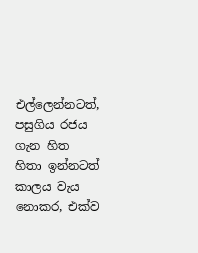එල්ලෙන්නටත්, පසුගිය රජය ගැන හිත හිතා ඉන්නටත් කාලය වැය නොකර, එක්ව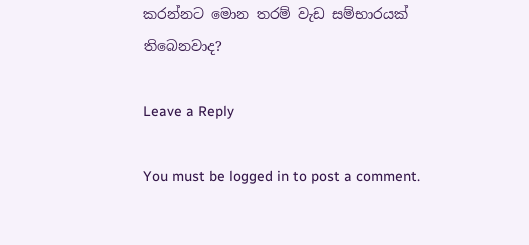කරන්නට මොන තරම් වැඩ සම්භාරයක් තිබෙනවාද?

Leave a Reply

You must be logged in to post a comment.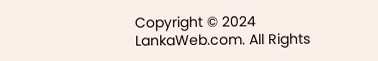Copyright © 2024 LankaWeb.com. All Rights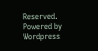Reserved. Powered by Wordpress